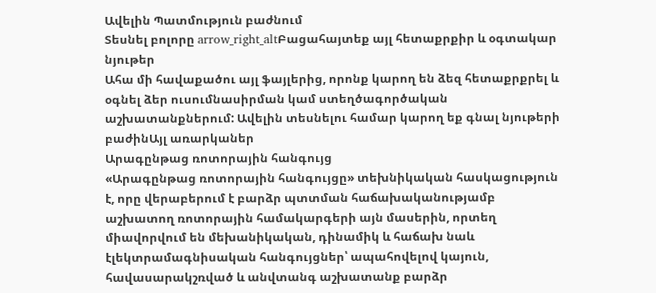Ավելին Պատմություն բաժնում
Տեսնել բոլորը arrow_right_altԲացահայտեք այլ հետաքրքիր և օգտակար նյութեր
Ահա մի հավաքածու այլ ֆայլերից, որոնք կարող են ձեզ հետաքրքրել և օգնել ձեր ուսումնասիրման կամ ստեղծագործական աշխատանքներում: Ավելին տեսնելու համար կարող եք գնալ նյութերի բաժինԱյլ առարկաներ
Արագընթաց ռոտորային հանգույց
«Արագընթաց ռոտորային հանգույցը» տեխնիկական հասկացություն է, որը վերաբերում է բարձր պտտման հաճախականությամբ աշխատող ռոտորային համակարգերի այն մասերին, որտեղ միավորվում են մեխանիկական, դինամիկ և հաճախ նաև էլեկտրամագնիսական հանգույցներ՝ ապահովելով կայուն, հավասարակշռված և անվտանգ աշխատանք բարձր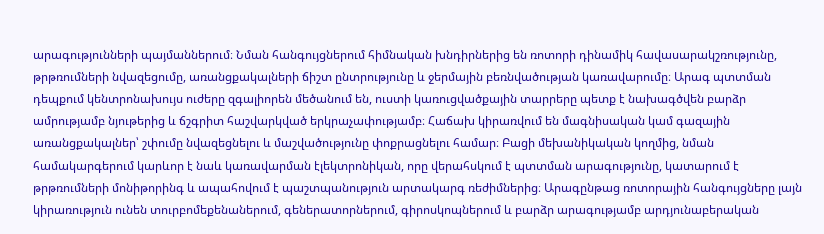արագությունների պայմաններում։ Նման հանգույցներում հիմնական խնդիրներից են ռոտորի դինամիկ հավասարակշռությունը, թրթռումների նվազեցումը, առանցքակալների ճիշտ ընտրությունը և ջերմային բեռնվածության կառավարումը։ Արագ պտտման դեպքում կենտրոնախույս ուժերը զգալիորեն մեծանում են, ուստի կառուցվածքային տարրերը պետք է նախագծվեն բարձր ամրությամբ նյութերից և ճշգրիտ հաշվարկված երկրաչափությամբ։ Հաճախ կիրառվում են մագնիսական կամ գազային առանցքակալներ՝ շփումը նվազեցնելու և մաշվածությունը փոքրացնելու համար։ Բացի մեխանիկական կողմից, նման համակարգերում կարևոր է նաև կառավարման էլեկտրոնիկան, որը վերահսկում է պտտման արագությունը, կատարում է թրթռումների մոնիթորինգ և ապահովում է պաշտպանություն արտակարգ ռեժիմներից։ Արագընթաց ռոտորային հանգույցները լայն կիրառություն ունեն տուրբոմեքենաներում, գեներատորներում, գիրոսկոպներում և բարձր արագությամբ արդյունաբերական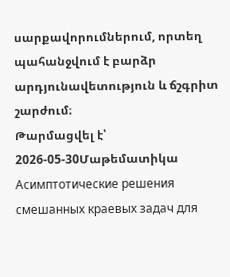սարքավորումներում, որտեղ պահանջվում է բարձր արդյունավետություն և ճշգրիտ շարժում։
Թարմացվել է՝ 2026-05-30Մաթեմատիկա
Асимптотические решения смешанных краевых задач для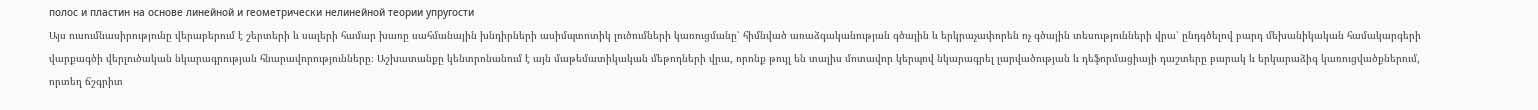полос и пластин на основе линейной и геометрически нелинейной теории упругости
Այս ուսումնասիրությունը վերաբերում է շերտերի և սալերի համար խառը սահմանային խնդիրների ասիմպտոտիկ լուծումների կառուցմանը՝ հիմնված առաձգականության գծային և երկրաչափորեն ոչ գծային տեսությունների վրա՝ ընդգծելով բարդ մեխանիկական համակարգերի վարքագծի վերլուծական նկարագրության հնարավորությունները։ Աշխատանքը կենտրոնանում է այն մաթեմատիկական մեթոդների վրա, որոնք թույլ են տալիս մոտավոր կերպով նկարագրել լարվածության և դեֆորմացիայի դաշտերը բարակ և երկարաձիգ կառուցվածքներում, որտեղ ճշգրիտ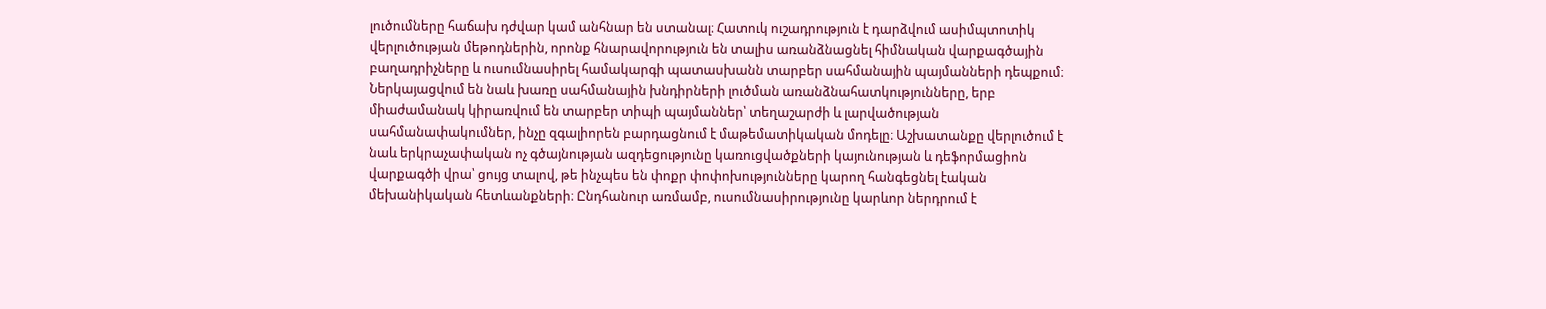լուծումները հաճախ դժվար կամ անհնար են ստանալ։ Հատուկ ուշադրություն է դարձվում ասիմպտոտիկ վերլուծության մեթոդներին, որոնք հնարավորություն են տալիս առանձնացնել հիմնական վարքագծային բաղադրիչները և ուսումնասիրել համակարգի պատասխանն տարբեր սահմանային պայմանների դեպքում։ Ներկայացվում են նաև խառը սահմանային խնդիրների լուծման առանձնահատկությունները, երբ միաժամանակ կիրառվում են տարբեր տիպի պայմաններ՝ տեղաշարժի և լարվածության սահմանափակումներ, ինչը զգալիորեն բարդացնում է մաթեմատիկական մոդելը։ Աշխատանքը վերլուծում է նաև երկրաչափական ոչ գծայնության ազդեցությունը կառուցվածքների կայունության և դեֆորմացիոն վարքագծի վրա՝ ցույց տալով, թե ինչպես են փոքր փոփոխությունները կարող հանգեցնել էական մեխանիկական հետևանքների։ Ընդհանուր առմամբ, ուսումնասիրությունը կարևոր ներդրում է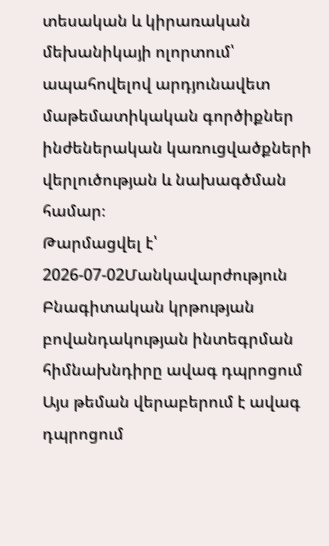տեսական և կիրառական մեխանիկայի ոլորտում՝ ապահովելով արդյունավետ մաթեմատիկական գործիքներ ինժեներական կառուցվածքների վերլուծության և նախագծման համար։
Թարմացվել է՝ 2026-07-02Մանկավարժություն
Բնագիտական կրթության բովանդակության ինտեգրման հիմնախնդիրը ավագ դպրոցում
Այս թեման վերաբերում է ավագ դպրոցում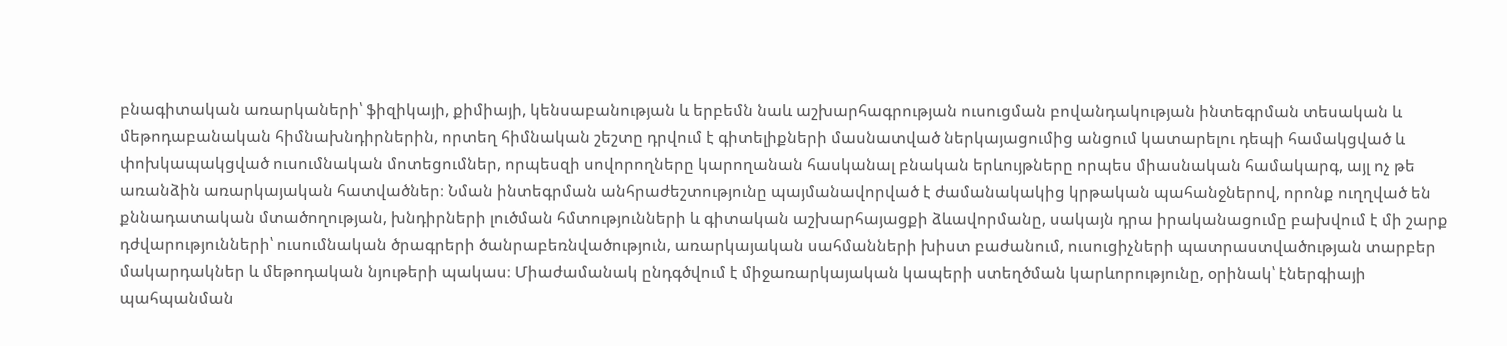բնագիտական առարկաների՝ ֆիզիկայի, քիմիայի, կենսաբանության և երբեմն նաև աշխարհագրության ուսուցման բովանդակության ինտեգրման տեսական և մեթոդաբանական հիմնախնդիրներին, որտեղ հիմնական շեշտը դրվում է գիտելիքների մասնատված ներկայացումից անցում կատարելու դեպի համակցված և փոխկապակցված ուսումնական մոտեցումներ, որպեսզի սովորողները կարողանան հասկանալ բնական երևույթները որպես միասնական համակարգ, այլ ոչ թե առանձին առարկայական հատվածներ։ Նման ինտեգրման անհրաժեշտությունը պայմանավորված է ժամանակակից կրթական պահանջներով, որոնք ուղղված են քննադատական մտածողության, խնդիրների լուծման հմտությունների և գիտական աշխարհայացքի ձևավորմանը, սակայն դրա իրականացումը բախվում է մի շարք դժվարությունների՝ ուսումնական ծրագրերի ծանրաբեռնվածություն, առարկայական սահմանների խիստ բաժանում, ուսուցիչների պատրաստվածության տարբեր մակարդակներ և մեթոդական նյութերի պակաս։ Միաժամանակ ընդգծվում է միջառարկայական կապերի ստեղծման կարևորությունը, օրինակ՝ էներգիայի պահպանման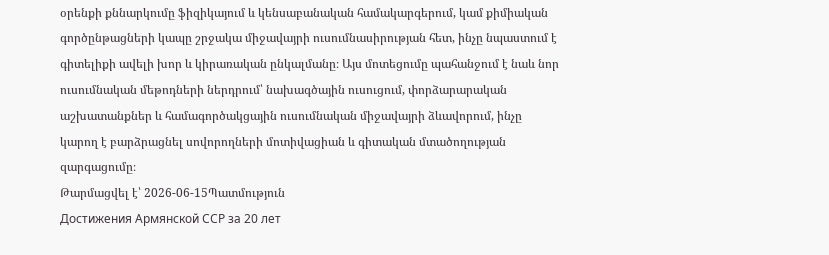օրենքի քննարկումը ֆիզիկայում և կենսաբանական համակարգերում, կամ քիմիական գործընթացների կապը շրջակա միջավայրի ուսումնասիրության հետ, ինչը նպաստում է գիտելիքի ավելի խոր և կիրառական ընկալմանը։ Այս մոտեցումը պահանջում է նաև նոր ուսումնական մեթոդների ներդրում՝ նախագծային ուսուցում, փորձարարական աշխատանքներ և համագործակցային ուսումնական միջավայրի ձևավորում, ինչը կարող է բարձրացնել սովորողների մոտիվացիան և գիտական մտածողության զարգացումը։
Թարմացվել է՝ 2026-06-15Պատմություն
Достижения Армянской ССР за 20 лет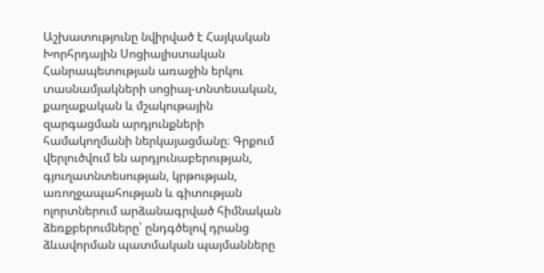Աշխատությունը նվիրված է Հայկական Խորհրդային Սոցիալիստական Հանրապետության առաջին երկու տասնամյակների սոցիալ-տնտեսական, քաղաքական և մշակութային զարգացման արդյունքների համակողմանի ներկայացմանը։ Գրքում վերլուծվում են արդյունաբերության, գյուղատնտեսության, կրթության, առողջապահության և գիտության ոլորտներում արձանագրված հիմնական ձեռքբերումները՝ ընդգծելով դրանց ձևավորման պատմական պայմանները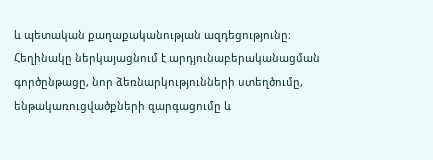և պետական քաղաքականության ազդեցությունը։ Հեղինակը ներկայացնում է արդյունաբերականացման գործընթացը, նոր ձեռնարկությունների ստեղծումը, ենթակառուցվածքների զարգացումը և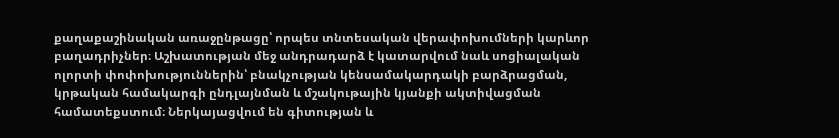քաղաքաշինական առաջընթացը՝ որպես տնտեսական վերափոխումների կարևոր բաղադրիչներ։ Աշխատության մեջ անդրադարձ է կատարվում նաև սոցիալական ոլորտի փոփոխություններին՝ բնակչության կենսամակարդակի բարձրացման, կրթական համակարգի ընդլայնման և մշակութային կյանքի ակտիվացման համատեքստում։ Ներկայացվում են գիտության և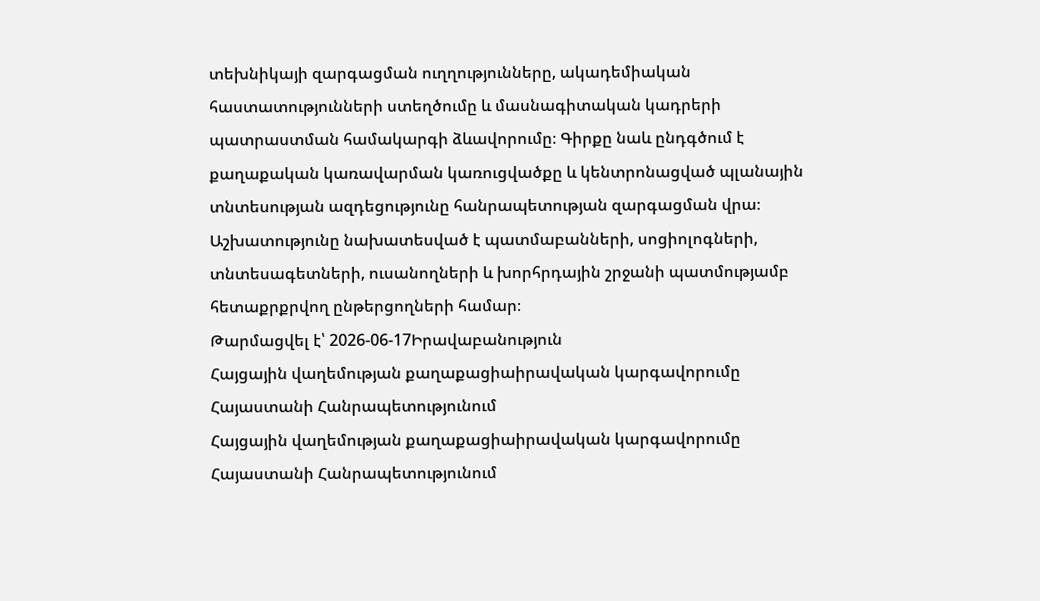տեխնիկայի զարգացման ուղղությունները, ակադեմիական հաստատությունների ստեղծումը և մասնագիտական կադրերի պատրաստման համակարգի ձևավորումը։ Գիրքը նաև ընդգծում է քաղաքական կառավարման կառուցվածքը և կենտրոնացված պլանային տնտեսության ազդեցությունը հանրապետության զարգացման վրա։ Աշխատությունը նախատեսված է պատմաբանների, սոցիոլոգների, տնտեսագետների, ուսանողների և խորհրդային շրջանի պատմությամբ հետաքրքրվող ընթերցողների համար։
Թարմացվել է՝ 2026-06-17Իրավաբանություն
Հայցային վաղեմության քաղաքացիաիրավական կարգավորումը Հայաստանի Հանրապետությունում
Հայցային վաղեմության քաղաքացիաիրավական կարգավորումը Հայաստանի Հանրապետությունում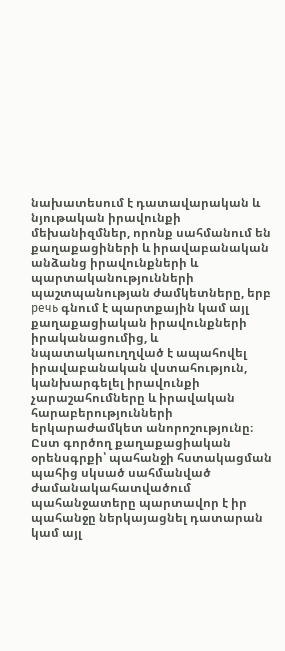նախատեսում է դատավարական և նյութական իրավունքի մեխանիզմներ, որոնք սահմանում են քաղաքացիների և իրավաբանական անձանց իրավունքների և պարտականությունների պաշտպանության ժամկետները, երբ речь գնում է պարտքային կամ այլ քաղաքացիական իրավունքների իրականացումից, և նպատակաուղղված է ապահովել իրավաբանական վստահություն, կանխարգելել իրավունքի չարաշահումները և իրավական հարաբերությունների երկարաժամկետ անորոշությունը։ Ըստ գործող քաղաքացիական օրենսգրքի՝ պահանջի հստակացման պահից սկսած սահմանված ժամանակահատվածում պահանջատերը պարտավոր է իր պահանջը ներկայացնել դատարան կամ այլ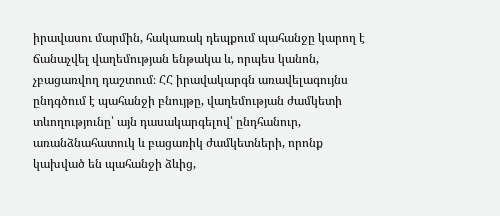իրավասու մարմին, հակառակ դեպքում պահանջը կարող է ճանաչվել վաղեմության ենթակա և, որպես կանոն, չբացառվող դաշտում։ ՀՀ իրավակարգն առավելագույնս ընդգծում է պահանջի բնույթը, վաղեմության ժամկետի տևողությունը՝ այն դասակարգելով՝ ընդհանուր, առանձնահատուկ և բացառիկ ժամկետների, որոնք կախված են պահանջի ձևից,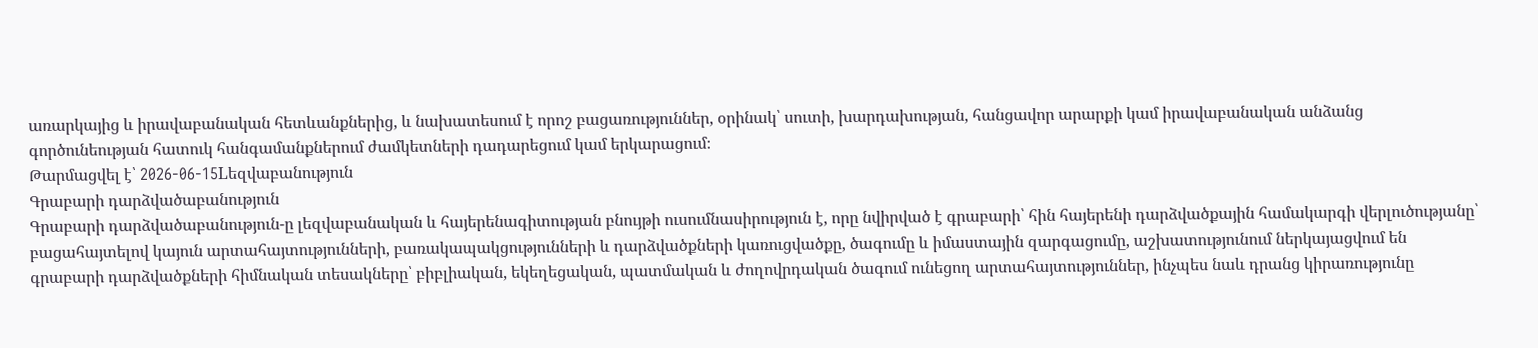առարկայից և իրավաբանական հետևանքներից, և նախատեսում է որոշ բացառություններ, օրինակ՝ սուտի, խարդախության, հանցավոր արարքի կամ իրավաբանական անձանց գործունեության հատուկ հանգամանքներում ժամկետների դադարեցում կամ երկարացում։
Թարմացվել է՝ 2026-06-15Lեզվաբանություն
Գրաբարի դարձվածաբանություն
Գրաբարի դարձվածաբանություն-ը լեզվաբանական և հայերենագիտության բնույթի ուսումնասիրություն է, որը նվիրված է գրաբարի՝ հին հայերենի դարձվածքային համակարգի վերլուծությանը՝ բացահայտելով կայուն արտահայտությունների, բառակապակցությունների և դարձվածքների կառուցվածքը, ծագումը և իմաստային զարգացումը, աշխատությունում ներկայացվում են գրաբարի դարձվածքների հիմնական տեսակները՝ բիբլիական, եկեղեցական, պատմական և ժողովրդական ծագում ունեցող արտահայտություններ, ինչպես նաև դրանց կիրառությունը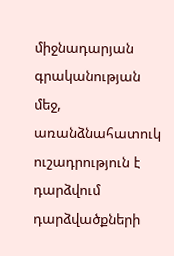միջնադարյան գրականության մեջ, առանձնահատուկ ուշադրություն է դարձվում դարձվածքների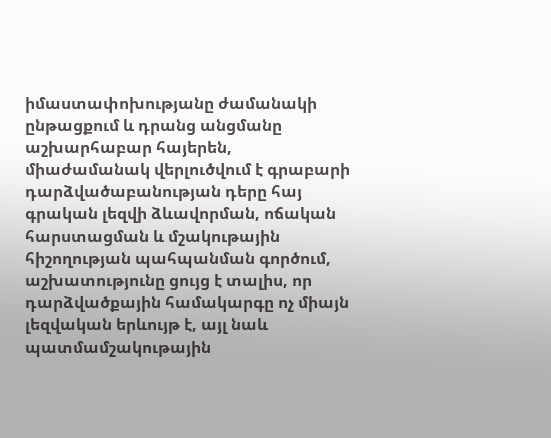իմաստափոխությանը ժամանակի ընթացքում և դրանց անցմանը աշխարհաբար հայերեն, միաժամանակ վերլուծվում է գրաբարի դարձվածաբանության դերը հայ գրական լեզվի ձևավորման, ոճական հարստացման և մշակութային հիշողության պահպանման գործում, աշխատությունը ցույց է տալիս, որ դարձվածքային համակարգը ոչ միայն լեզվական երևույթ է, այլ նաև պատմամշակութային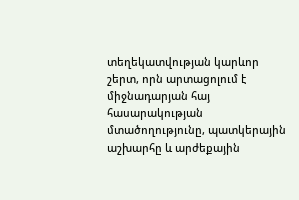տեղեկատվության կարևոր շերտ, որն արտացոլում է միջնադարյան հայ հասարակության մտածողությունը, պատկերային աշխարհը և արժեքային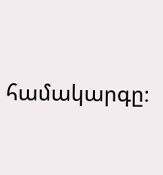համակարգը։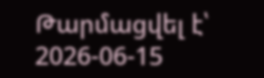Թարմացվել է՝ 2026-06-15